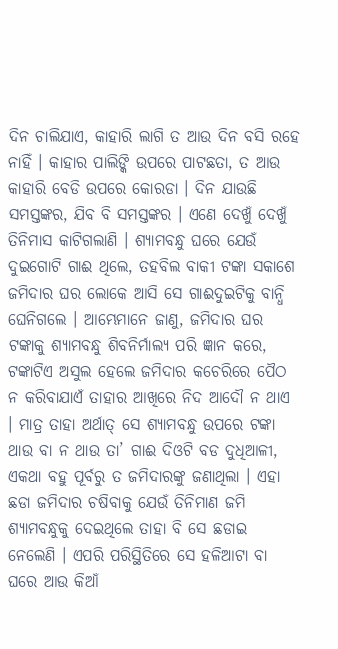ଦିନ ଚାଲିଯାଏ, କାହାରି ଲାଗି ତ ଆଉ ଦିନ ବସି ରହେ ନାହିଁ । କାହାର ପାଲିଙ୍କି ଉପରେ ପାଟଛତା, ତ ଆଉ କାହାରି ବେଡି ଉପରେ କୋରଡା । ଦିନ ଯାଉଛି ସମସ୍ତଙ୍କର, ଯିବ ବି ସମସ୍ତଙ୍କର । ଏଣେ ଦେଖୁଁ ଦେଖୁଁ ତିନିମାସ କାଟିଗଲାଣି । ଶ୍ୟାମବନ୍ଧୁ ଘରେ ଯେଉଁ ଦୁଇଗୋଟି ଗାଈ ଥିଲେ, ତହବିଲ ବାକୀ ଟଙ୍କା ସକାଶେ ଜମିଦାର ଘର ଲୋକେ ଆସି ସେ ଗାଈଦୁଇଟିକୁ ବାନ୍ଧି ଘେନିଗଲେ । ଆମ୍ଭେମାନେ ଜାଣୁ, ଜମିଦାର ଘର ଟଙ୍କାକୁ ଶ୍ୟାମବନ୍ଧୁ ଶିବନିର୍ମାଲ୍ୟ ପରି ଜ୍ଞାନ କରେ, ଟଙ୍କାଟିଏ ଅସୁଲ ହେଲେ ଜମିଦାର କଚେରିରେ ପୈଠ ନ କରିବାଯାଏଁ ତାହାର ଆଖିରେ ନିଦ ଆଦୌ ନ ଥାଏ । ମାତ୍ର ତାହା ଅର୍ଥାତ୍ ସେ ଶ୍ୟାମବନ୍ଧୁ ଉପରେ ଟଙ୍କା ଥାଉ ବା ନ ଥାଉ ତା’ ଗାଈ ଦିଓଟି ବଡ ଦୁଧିଆଳୀ, ଏକଥା ବହୁ ପୂର୍ବରୁ ତ ଜମିଦାରଙ୍କୁ ଜଣାଥିଲା । ଏହା ଛଡା ଜମିଦାର ଚଷିବାକୁ ଯେଉଁ ତିନିମାଣ ଜମି ଶ୍ୟାମବନ୍ଧୁକୁ ଦେଇଥିଲେ ତାହା ବି ସେ ଛଡାଇ ନେଲେଣି । ଏପରି ପରିସ୍ଥିତିରେ ସେ ହଳିଆଟା ବା ଘରେ ଆଉ କିଆଁ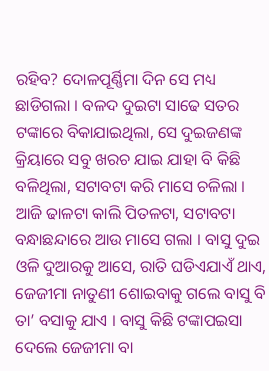ରହିବ? ଦୋଳପୂର୍ଣ୍ଣିମା ଦିନ ସେ ମଧ୍ୟ ଛାଡିଗଲା । ବଳଦ ଦୁଇଟା ସାଢେ ସତର ଟଙ୍କାରେ ବିକାଯାଇଥିଲା, ସେ ଦୁଇଜଣଙ୍କ କ୍ରିୟାରେ ସବୁ ଖରଚ ଯାଇ ଯାହା ବି କିଛି ବଳିଥିଲା, ସଟାବଟା କରି ମାସେ ଚଳିଲା । ଆଜି ଢାଳଟା କାଲି ପିତଳଟା, ସଟାବଟା ବନ୍ଧାଛନ୍ଦାରେ ଆଉ ମାସେ ଗଲା । ବାସୁ ଦୁଇ ଓଳି ଦୁଆରକୁ ଆସେ, ରାତି ଘଡିଏଯାଏଁ ଥାଏ, ଜେଜୀମା ନାତୁଣୀ ଶୋଇବାକୁ ଗଲେ ବାସୁ ବି ତା’ ବସାକୁ ଯାଏ । ବାସୁ କିଛି ଟଙ୍କାପଇସା ଦେଲେ ଜେଜୀମା ବା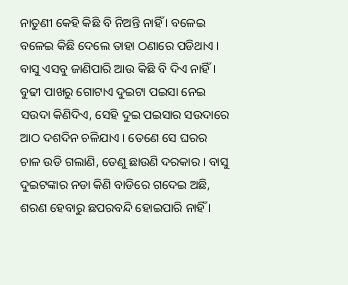ନାତୁଣୀ କେହି କିଛି ବି ନିଅନ୍ତି ନାହିଁ । ବଳେଇ ବଳେଇ କିଛି ଦେଲେ ତାହା ଠଣାରେ ପଡିଥାଏ । ବାସୁ ଏସବୁ ଜାଣିପାରି ଆଉ କିଛି ବି ଦିଏ ନାହିଁ । ବୁଢୀ ପାଖରୁ ଗୋଟାଏ ଦୁଇଟା ପଇସା ନେଇ ସଉଦା କିଣିଦିଏ, ସେହି ଦୁଇ ପଇସାର ସଉଦାରେ ଆଠ ଦଶଦିନ ଚଳିଯାଏ । ତେଣେ ସେ ଘରର ଚାଳ ଉଡି ଗଲାଣି, ତେଣୁ ଛାଉଣି ଦରକାର । ବାସୁ ଦୁଇଟଙ୍କାର ନଡା କିଣି ବାଡିରେ ଗଦେଇ ଅଛି, ଶରଣ ହେବାରୁ ଛପରବନ୍ଦି ହୋଇପାରି ନାହିଁ ।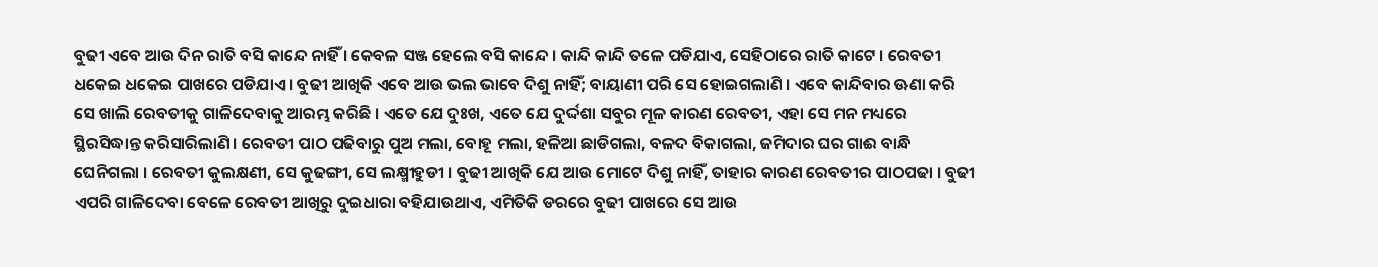ବୁଢୀ ଏବେ ଆଉ ଦିନ ରାତି ବସି କାନ୍ଦେ ନାହିଁ । କେବଳ ସଞ୍ଜ ହେଲେ ବସି କାନ୍ଦେ । କାନ୍ଦି କାନ୍ଦି ତଳେ ପଡିଯାଏ, ସେହିଠାରେ ରାତି କାଟେ । ରେବତୀ ଧକେଇ ଧକେଇ ପାଖରେ ପଡିଯାଏ । ବୁଢୀ ଆଖିକି ଏବେ ଆଉ ଭଲ ଭାବେ ଦିଶୁ ନାହିଁ; ବାୟାଣୀ ପରି ସେ ହୋଇଗଲାଣି । ଏବେ କାନ୍ଦିବାର ଊଣା କରି ସେ ଖାଲି ରେବତୀକୁ ଗାଳିଦେବାକୁ ଆରମ୍ଭ କରିଛି । ଏତେ ଯେ ଦୁଃଖ, ଏତେ ଯେ ଦୁର୍ଦ୍ଦଶା ସବୁର ମୂଳ କାରଣ ରେବତୀ, ଏହା ସେ ମନ ମଧ୍ୟରେ ସ୍ଥିରସିଦ୍ଧାନ୍ତ କରିସାରିଲାଣି । ରେବତୀ ପାଠ ପଢିବାରୁ ପୁଅ ମଲା, ବୋହୂ ମଲା, ହଳିଆ ଛାଡିଗଲା, ବଳଦ ବିକାଗଲା, ଜମିଦାର ଘର ଗାଈ ବାନ୍ଧି ଘେନିଗଲା । ରେବତୀ କୁଲକ୍ଷଣୀ, ସେ କୁଢଙ୍ଗୀ, ସେ ଲକ୍ଷ୍ମୀହୁଡୀ । ବୁଢୀ ଆଖିକି ଯେ ଆଉ ମୋଟେ ଦିଶୁ ନାହିଁ, ତାହାର କାରଣ ରେବତୀର ପାଠପଢା । ବୁଢୀ ଏପରି ଗାଳିଦେବା ବେଳେ ରେବତୀ ଆଖିରୁ ଦୁଇଧାରା ବହିଯାଉଥାଏ, ଏମିତିକି ଡରରେ ବୁଢୀ ପାଖରେ ସେ ଆଉ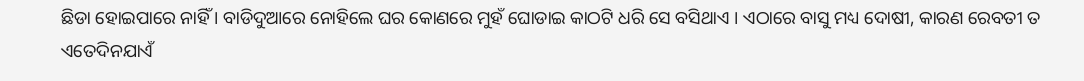ଛିଡା ହୋଇପାରେ ନାହିଁ । ବାଡିଦୁଆରେ ନୋହିଲେ ଘର କୋଣରେ ମୁହଁ ଘୋଡାଇ କାଠଟି ଧରି ସେ ବସିଥାଏ । ଏଠାରେ ବାସୁ ମଧ୍ୟ ଦୋଷୀ, କାରଣ ରେବତୀ ତ ଏତେଦିନଯାଏଁ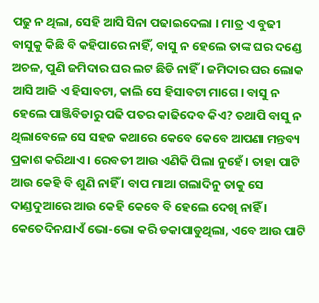ପଢୁ ନ ଥିଲା, ସେହି ଆସି ସିନା ପଢାଇଦେଲା । ମାତ୍ର ଏ ବୁଢୀ ବାସୁକୁ କିଛି ବି କହିପାରେ ନାହିଁ, ବାସୁ ନ ହେଲେ ତାଙ୍କ ଘର ଦଣ୍ଡେ ଅଚଳ, ପୁଣି ଜମିଦାର ଘର ଲଟ ଛିଡି ନାହିଁ । ଜମିଦାର ଘର ଲୋକ ଆସି ଆଜି ଏ ହିସାବଟା, କାଲି ସେ ହିସାବଟା ମାଗେ । ବାସୁ ନ ହେଲେ ପାଞ୍ଜିବିଡାରୁ ପଢି ପତର କାଢିଦେବ କିଏ? ତଥାପି ବାସୁ ନ ଥିଲାବେଳେ ସେ ସହଜ କଥାରେ କେବେ କେବେ ଆପଣା ମନ୍ତବ୍ୟ ପ୍ରକାଶ କରିଥାଏ । ରେବତୀ ଆଉ ଏଣିକି ପିଲା ନୁହେଁ । ତାହା ପାଟି ଆଉ କେହି ବି ଶୁଣି ନାହିଁ । ବାପ ମାଆ ଗଲାଦିନୁ ତାକୁ ସେ ଦାଣ୍ଡଦୁଆରେ ଆଉ କେହି କେବେ ବି ହେଲେ ଦେଖି ନାହିଁ । କେତେଦିନଯାଏଁ ଭୋ-ଭୋ କରି ଡକାପାଡୁଥିଲା, ଏବେ ଆଉ ପାଟି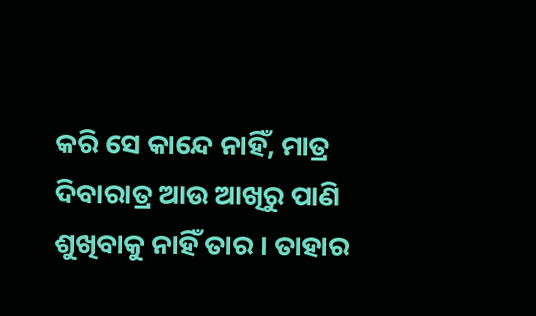କରି ସେ କାନ୍ଦେ ନାହିଁ, ମାତ୍ର ଦିବାରାତ୍ର ଆଉ ଆଖିରୁ ପାଣି ଶୁଖିବାକୁ ନାହିଁ ତାର । ତାହାର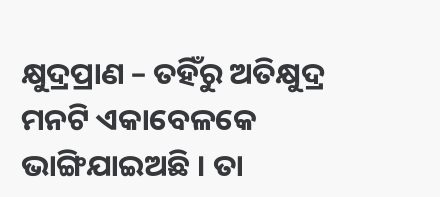କ୍ଷୁଦ୍ରପ୍ରାଣ – ତହିଁରୁ ଅତିକ୍ଷୁଦ୍ର ମନଟି ଏକାବେଳକେ ଭାଙ୍ଗିଯାଇଅଛି । ତା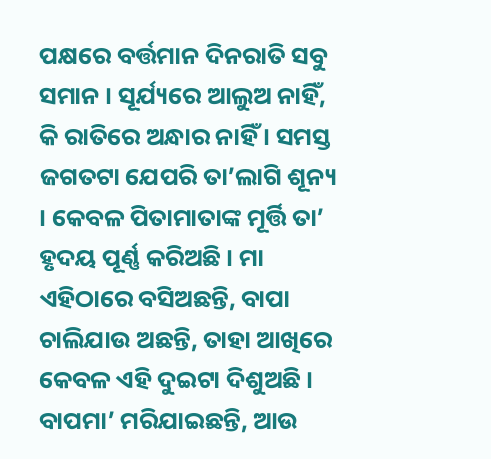ପକ୍ଷରେ ବର୍ତ୍ତମାନ ଦିନରାତି ସବୁ ସମାନ । ସୂର୍ଯ୍ୟରେ ଆଲୁଅ ନାହିଁ, କି ରାତିରେ ଅନ୍ଧାର ନାହିଁ । ସମସ୍ତ ଜଗତଟା ଯେପରି ତା’ଲାଗି ଶୂନ୍ୟ । କେବଳ ପିତାମାତାଙ୍କ ମୂର୍ତ୍ତି ତା’ ହୃଦୟ ପୂର୍ଣ୍ଣ କରିଅଛି । ମା ଏହିଠାରେ ବସିଅଛନ୍ତି, ବାପା ଚାଲିଯାଉ ଅଛନ୍ତି, ତାହା ଆଖିରେ କେବଳ ଏହି ଦୁଇଟା ଦିଶୁଅଛି । ବାପମା’ ମରିଯାଇଛନ୍ତି, ଆଉ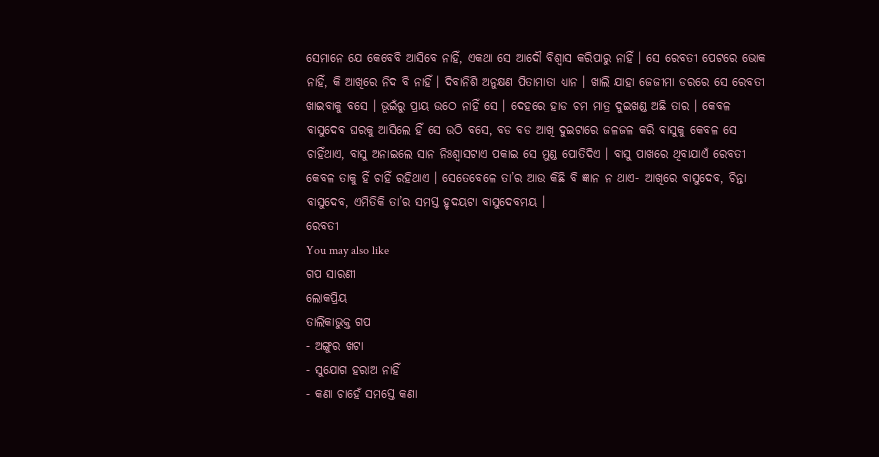ସେମାନେ ଯେ କେବେବି ଆସିବେ ନାହିଁ, ଏକଥା ସେ ଆଦୌ ବିଶ୍ୱାସ କରିପାରୁ ନାହିଁ । ସେ ରେବତୀ ପେଟରେ ଭୋକ ନାହିଁ, କି ଆଖିରେ ନିଦ ବି ନାହିଁ । ଦିବାନିଶି ଅନୁକ୍ଷଣ ପିତାମାତା ଧ୍ୟାନ । ଖାଲି ଯାହା ଜେଜୀମା ଡରରେ ସେ ରେବତୀ ଖାଇବାକୁ ବସେ । ଭୂଇଁରୁ ପ୍ରାୟ ଉଠେ ନାହିଁ ସେ । ଦେହରେ ହାଡ ଚମ ମାତ୍ର ଦୁଇଖଣ୍ଡ ଅଛି ତାର । କେବଳ ବାସୁଦେବ ଘରକୁ ଆସିଲେ ହିଁ ସେ ଉଠି ବସେ, ବଡ ବଡ ଆଖି ଦୁଇଟାରେ ଜଳଜଳ କରି ବାସୁକୁ କେବଳ ସେ ଚାହିଁଥାଏ, ବାସୁ ଅନାଇଲେ ସାନ ନିଃଶ୍ୱାସଟାଏ ପକାଇ ସେ ମୁଣ୍ଡ ପୋତିଦିଏ । ବାସୁ ପାଖରେ ଥିବାଯାଏଁ ରେବତୀ କେବଳ ତାକୁ ହିଁ ଚାହିଁ ରହିଥାଏ । ସେତେବେଳେ ତା’ର ଆଉ କିଛି ବି ଜ୍ଞାନ ନ ଥାଏ- ଆଖିରେ ବାସୁଦେବ, ଚିନ୍ତା ବାସୁଦେବ, ଏମିତିକି ତା’ର ସମସ୍ତ ହୃଦୟଟା ବାସୁଦେବମୟ ।
ରେବତୀ
You may also like
ଗପ ସାରଣୀ
ଲୋକପ୍ରିୟ
ତାଲିକାଭୁକ୍ତ ଗପ
- ଅଙ୍ଗୁର ଖଟା
- ସୁଯୋଗ ହରାଅ ନାହିଁ
- କଣା ଚାହେଁ ସମସ୍ତେ କଣା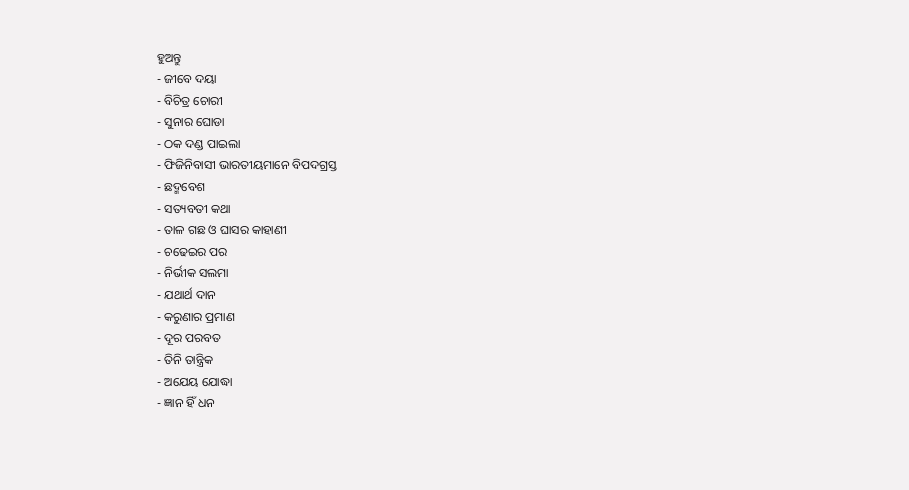ହୁଅନ୍ତୁ
- ଜୀବେ ଦୟା
- ବିଚିତ୍ର ଚୋରୀ
- ସୁନାର ଘୋଡା
- ଠକ ଦଣ୍ଡ ପାଇଲା
- ଫିଜିନିବାସୀ ଭାରତୀୟମାନେ ବିପଦଗ୍ରସ୍ତ
- ଛଦ୍ମବେଶ
- ସତ୍ୟବତୀ କଥା
- ତାଳ ଗଛ ଓ ଘାସର କାହାଣୀ
- ଚଢେଇର ପର
- ନିର୍ଭୀକ ସଲମା
- ଯଥାର୍ଥ ଦାନ
- କରୁଣାର ପ୍ରମାଣ
- ଦୂର ପରବତ
- ତିନି ତାନ୍ତ୍ରିକ
- ଅଯେୟ ଯୋଦ୍ଧା
- ଜ୍ଞାନ ହିଁ ଧନ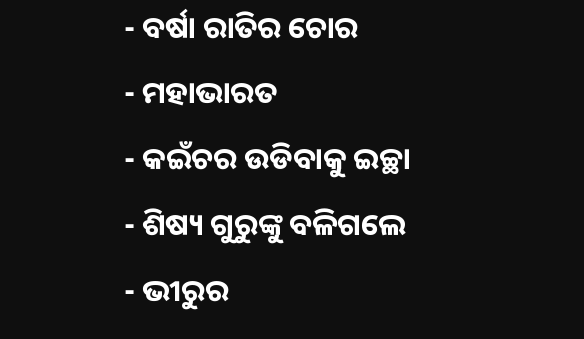- ବର୍ଷା ରାତିର ଚୋର
- ମହାଭାରତ
- କଇଁଚର ଉଡିବାକୁ ଇଚ୍ଛା
- ଶିଷ୍ୟ ଗୁରୁଙ୍କୁ ବଳିଗଲେ
- ଭୀରୁର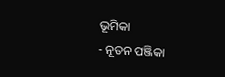ଭୂମିକା
- ନୂତନ ପଞ୍ଜିକା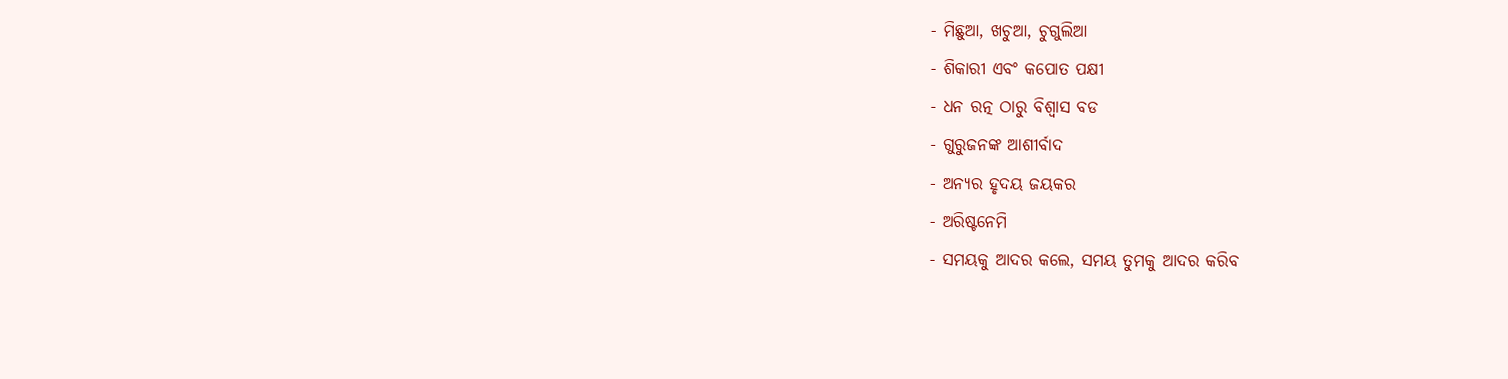- ମିଛୁଆ, ଖଚୁଆ, ଚୁଗୁଲିଆ
- ଶିକାରୀ ଏବଂ କପୋତ ପକ୍ଷୀ
- ଧନ ରତ୍ନ ଠାରୁ ବିଶ୍ୱାସ ବଡ
- ଗୁରୁଜନଙ୍କ ଆଶୀର୍ବାଦ
- ଅନ୍ୟର ହୃଦୟ ଜୟକର
- ଅରିଷ୍ଟନେମି
- ସମୟକୁ ଆଦର କଲେ, ସମୟ ତୁମକୁ ଆଦର କରିବ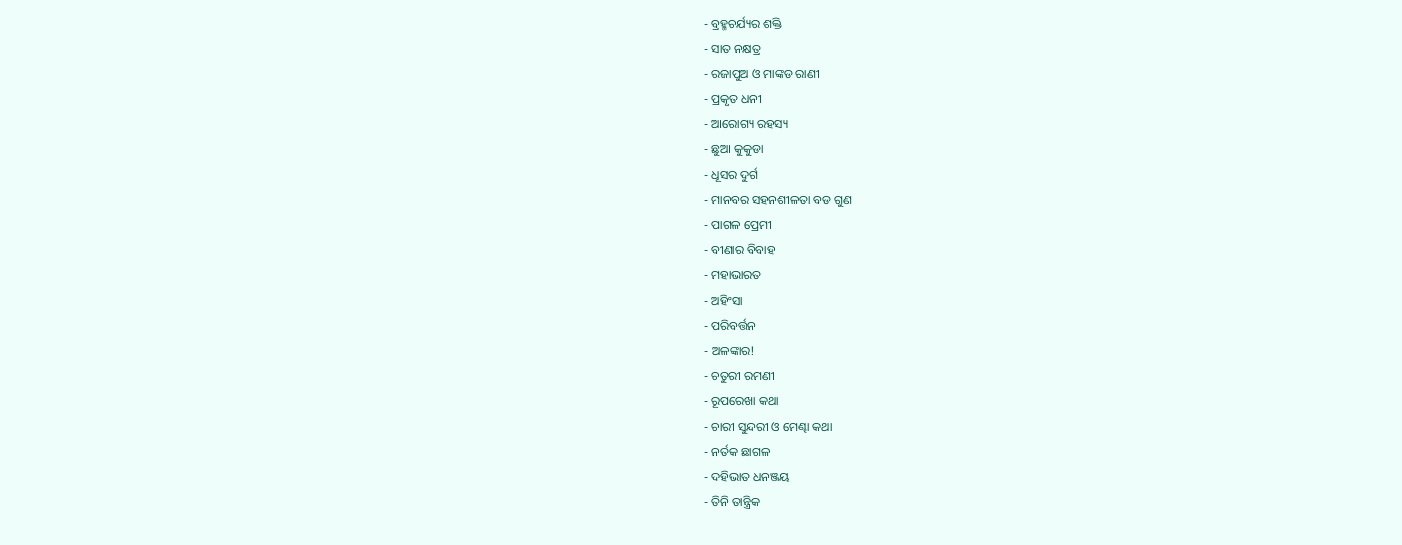- ବ୍ରହ୍ମଚର୍ଯ୍ୟର ଶକ୍ତି
- ସାତ ନକ୍ଷତ୍ର
- ରଜାପୁଅ ଓ ମାଙ୍କଡ ରାଣୀ
- ପ୍ରକୃତ ଧନୀ
- ଆରୋଗ୍ୟ ରହସ୍ୟ
- ଛୁଆ କୁକୁଡା
- ଧୂସର ଦୁର୍ଗ
- ମାନବର ସହନଶୀଳତା ବଡ ଗୁଣ
- ପାଗଳ ପ୍ରେମୀ
- ବୀଣାର ବିବାହ
- ମହାଭାରତ
- ଅହିଂସା
- ପରିବର୍ତ୍ତନ
- ଅଳଙ୍କାର!
- ଚତୁରୀ ରମଣୀ
- ରୂପରେଖା କଥା
- ଚାରୀ ସୁନ୍ଦରୀ ଓ ମେଣ୍ଢା କଥା
- ନର୍ତକ ଛାଗଳ
- ଦହିଭାତ ଧନଞ୍ଜୟ
- ତିନି ତାନ୍ତ୍ରିକ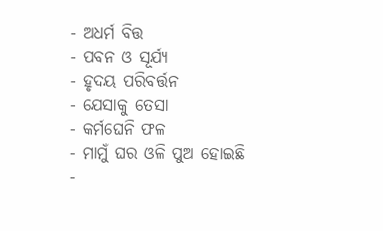- ଅଧର୍ମ ବିତ୍ତ
- ପବନ ଓ ସୂର୍ଯ୍ୟ
- ହୃଦୟ ପରିବର୍ତ୍ତନ
- ଯେସାକୁ ତେସା
- କର୍ମଘେନି ଫଳ
- ମାମୁଁ ଘର ଓଳି ପୁଅ ହୋଇଛି
-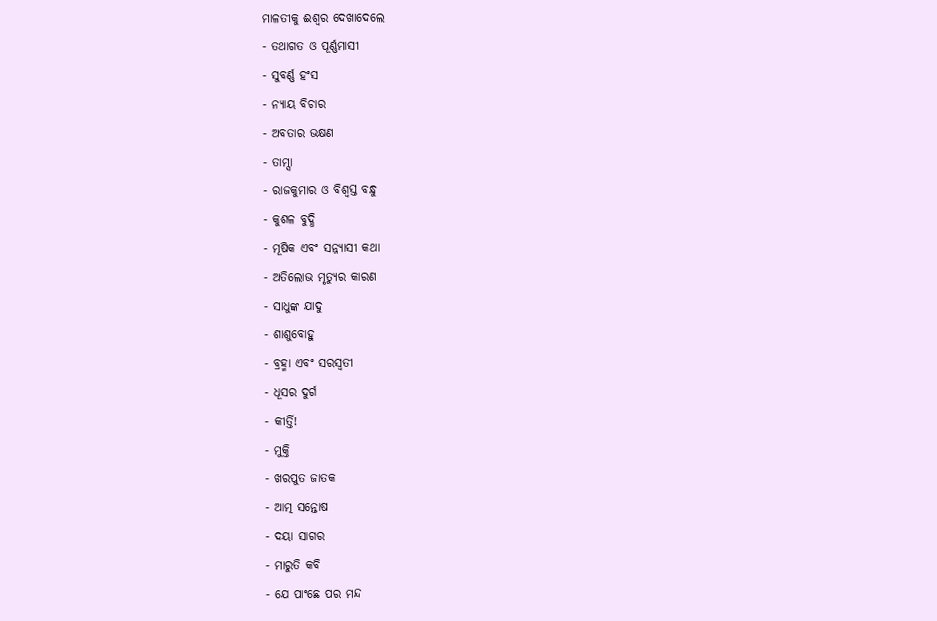ମାଳତୀକୁ ଈଶ୍ୱର ଦେଖାଦେଲେ
- ତଥାଗତ ଓ ପୂର୍ଣ୍ଣମାସୀ
- ସୁବର୍ଣ୍ଣ ହଂସ
- ନ୍ୟାୟ ବିଚାର
- ଅବତାର ଭକ୍ଷଣ
- ତାମ୍ସା
- ରାଜକୁମାର ଓ ବିଶ୍ବସ୍ତ ବନ୍ଧୁ
- କୁଶଳ ବୁଦ୍ଧି
- ମୂଷିକ ଏବଂ ସନ୍ନ୍ୟାସୀ କଥା
- ଅତିଲୋଭ ମୃତ୍ୟୁର କାରଣ
- ସାଧୁଙ୍କ ଯାଦୁ
- ଶାଶୁବୋହୁ
- ବ୍ରହ୍ମା ଏବଂ ସରସ୍ବତୀ
- ଧୂସର ଦୁର୍ଗ
- କୀର୍ତ୍ତି!
- ମୁକ୍ତି
- ଖରପୁତ ଜାତକ
- ଆତ୍ମ ସନ୍ତୋଷ
- ଦୟା ସାଗର
- ମାରୁତି କବି
- ଯେ ପାଂଛେ ପର ମନ୍ଦ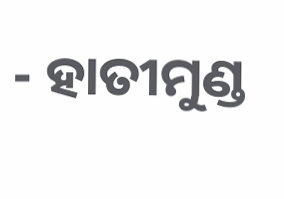- ହାତୀମୁଣ୍ଡ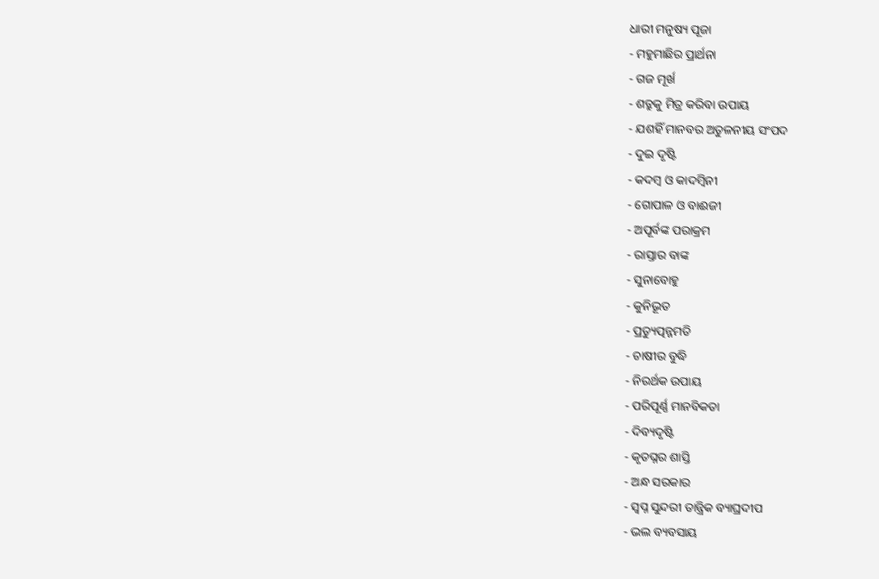ଧାରୀ ମନୁଷ୍ୟ ପୂଜା
- ମହୁମାଛିର ପ୍ରାର୍ଥନା
- ଗଜ ମୂର୍ଖ
- ଶତ୍ରୁକୁ ମିତ୍ର କରିବା ଉପାୟ
- ଯଶହିଁ ମାନବର ଅତୁଳନୀୟ ସଂପଦ
- ଦୁଇ ଦୃଷ୍ଟି
- କଦମ୍ବ ଓ କାଦମ୍ବିନୀ
- ଗୋପାଳ ଓ ବାଈଜୀ
- ଅପୂର୍ବଙ୍କ ପରାକ୍ରମ
- ରାସ୍ତାର ବାଙ୍କ
- ସୁନାବୋହୁ
- କୁନିଭୂତ
- ପ୍ରତ୍ୟୁତ୍ପନ୍ନମତି
- ଚାଷୀର ବୁଦ୍ଧି
- ନିରର୍ଥକ ଉପାୟ
- ପରିପୂର୍ଣ୍ଣ ମାନବିକତା
- ଦିବ୍ୟଦୃଷ୍ଟି
- କୃତଘ୍ନର ଶାସ୍ତି
- ଅନ୍ଧ ସରକାର
- ସ୍ୱପ୍ନ ସୁନ୍ଦରୀ ତାନ୍ତ୍ରିକ ବ୍ୟାଘ୍ରଦୀପ
- ଭଲ ବ୍ୟବସାୟ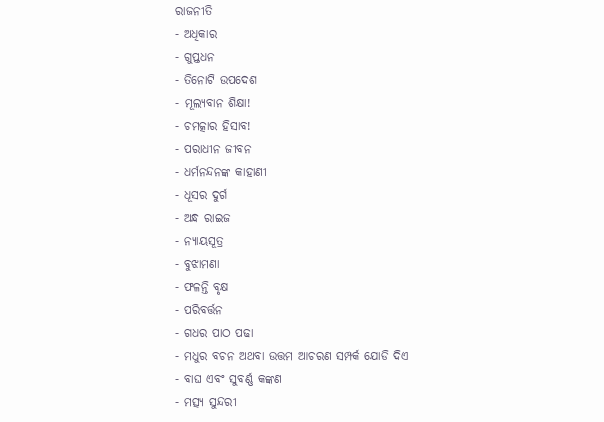ରାଜନୀତି
- ଅଧିକାର
- ଗୁପ୍ତଧନ
- ତିନୋଟି ଉପଦେଶ
- ମୂଲ୍ୟବାନ ଶିକ୍ଷା!
- ଚମତ୍କାର ହିସାବ!
- ପରାଧୀନ ଜୀବନ
- ଧର୍ମନନ୍ଦନଙ୍କ କାହାଣୀ
- ଧୂସର ଦୁର୍ଗ
- ଅନ୍ଧ ରାଇଜ
- ନ୍ୟାୟସୂତ୍ର
- ବୁଝାମଣା
- ଫଳନ୍ତି ବୃକ୍ଷ
- ପରିବର୍ତ୍ତନ
- ଗଧର ପାଠ ପଢା
- ମଧୁର ବଚନ ଅଥବା ଉତ୍ତମ ଆଚରଣ ସମ୍ପର୍କ ଯୋଡି ଦିଏ
- ବାଘ ଏବଂ ସୁବର୍ଣ୍ଣ କଙ୍କଣ
- ମତ୍ସ୍ୟ ସୁନ୍ଦରୀ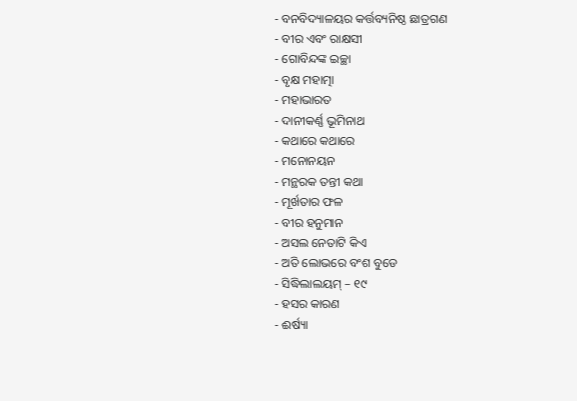- ବନବିଦ୍ୟାଳୟର କର୍ତ୍ତବ୍ୟନିଷ୍ଠ ଛାତ୍ରଗଣ
- ବୀର ଏବଂ ରାକ୍ଷସୀ
- ଗୋବିନ୍ଦଙ୍କ ଇଚ୍ଛା
- ବୃକ୍ଷ ମହାତ୍ମା
- ମହାଭାରତ
- ଦାନୀକର୍ଣ୍ଣ ଭୂମିନାଥ
- କଥାରେ କଥାରେ
- ମନୋନୟନ
- ମନ୍ଥରକ ତନ୍ତୀ କଥା
- ମୂର୍ଖତାର ଫଳ
- ବୀର ହନୁମାନ
- ଅସଲ ନେତାଟି କିଏ
- ଅତି ଲୋଭରେ ବଂଶ ବୁଡେ
- ସିଦ୍ଧିଲାଲୟମ୍ – ୧୯
- ହସର କାରଣ
- ଈର୍ଷ୍ୟା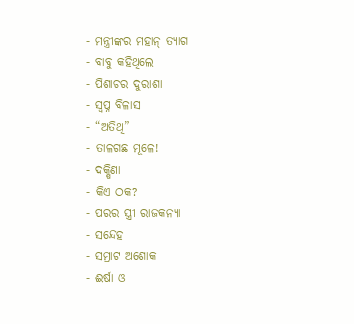- ମନ୍ତ୍ରୀଙ୍କର ମହାନ୍ ତ୍ୟାଗ
- ବାବୁ କହିଥିଲେ
- ପିଶାଚର ଦୁରାଶା
- ସ୍ୱପ୍ନ ବିଳାସ
- “ଅତିଥି”
- ତାଳଗଛ ମୂଳେ!
- ଦକ୍ଷିଣା
- କିଏ ଠକ?
- ପରର ସ୍ତ୍ରୀ ରାଜକନ୍ୟା
- ସନ୍ଦେହ
- ସମ୍ରାଟ ଅଶୋକ
- ଈର୍ଷା ଓ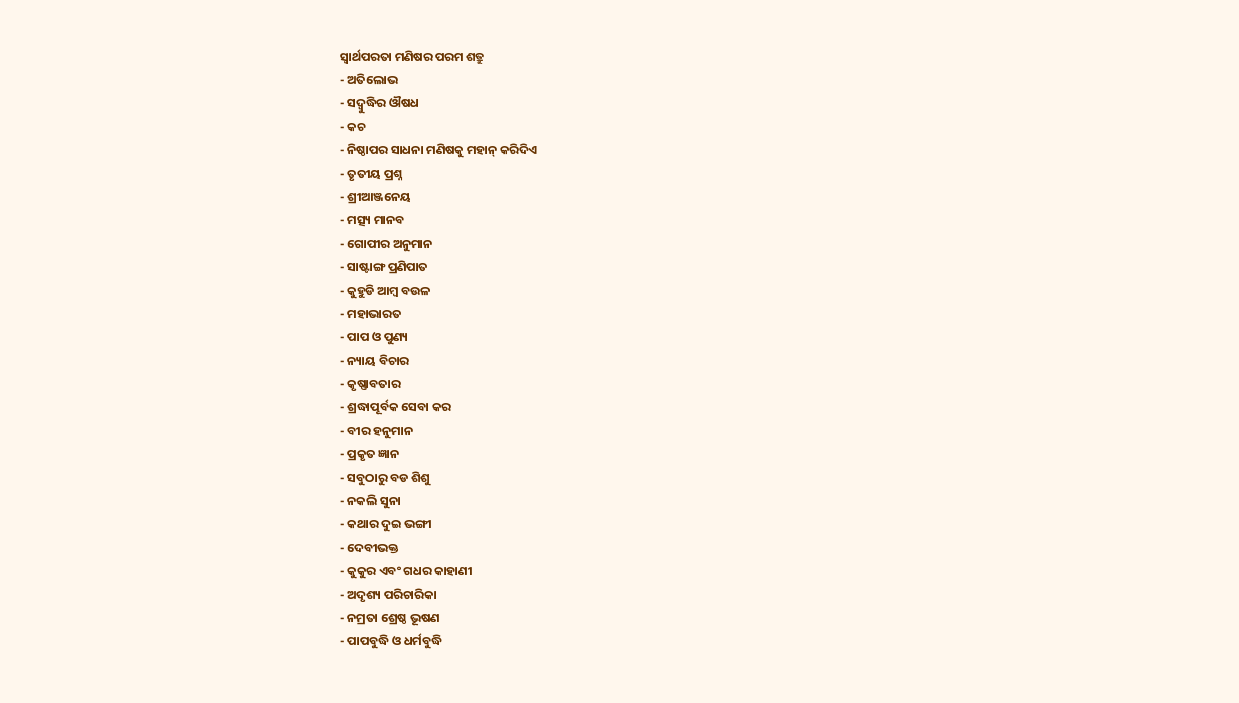ସ୍ୱାର୍ଥପରତା ମଣିଷର ପରମ ଶତ୍ରୁ
- ଅତିଲୋଭ
- ସଦ୍ବୁଦ୍ଧିର ଔଷଧ
- କଚ
- ନିଷ୍ଠାପର ସାଧନା ମଣିଷକୁ ମହାନ୍ କରିଦିଏ
- ତୃତୀୟ ପ୍ରଶ୍ନ
- ଶ୍ରୀଆଞ୍ଜନେୟ
- ମତ୍ସ୍ୟ ମାନବ
- ଗୋପୀର ଅନୁମାନ
- ସାଷ୍ଟାଙ୍ଗ ପ୍ରଣିପାତ
- କୁହୁଡି ଆମ୍ବ ବଉଳ
- ମହାଭାରତ
- ପାପ ଓ ପୁଣ୍ୟ
- ନ୍ୟାୟ ବିଚାର
- କୃଷ୍ଣାବତାର
- ଶ୍ରଦ୍ଧାପୂର୍ବକ ସେବା କର
- ବୀର ହନୁମାନ
- ପ୍ରକୃତ ଜ୍ଞାନ
- ସବୁଠାରୁ ବଡ ଶିଶୁ
- ନକଲି ସୁନା
- କଥାର ଦୁଇ ଭଙ୍ଗୀ
- ଦେବୀଭକ୍ତ
- କୁକୁର ଏବଂ ଗଧର କାହାଣୀ
- ଅଦୃଶ୍ୟ ପରିଚାରିକା
- ନମ୍ରତା ଶ୍ରେଷ୍ଠ ଭୂଷଣ
- ପାପବୁଦ୍ଧି ଓ ଧର୍ମବୁଦ୍ଧି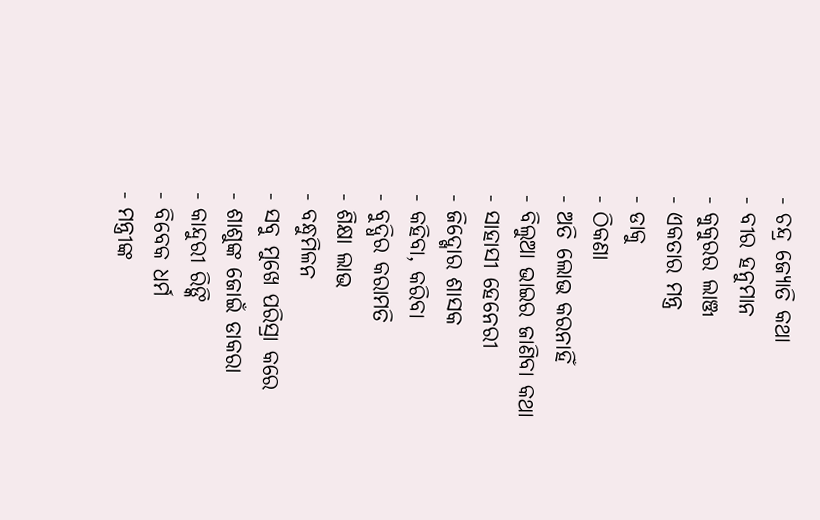- ଚନ୍ଦ୍ର ଜ୍ୟୋତି କଥା
- ବୀର ହନୁମାନ
- କୁକୁରର ଲାଞ୍ଜ
- ଏକତାର ମନ୍ତ୍ର
- ଡାକୁ
- ଠିକଣା
- ଅତି ଲୋଭ କରନାହିଁ
- ବିଲୁଆ ଭାଇର ଜାଣିବା କଥା
- ସାହାସୀ ହେନେରୀ
- ଜିଦ୍ଖୋର ଶାସକ
- କହିବା, କରିବା
- ବୁଦ୍ଧିର କରାମତି
- ଶିକ୍ଷା ଲାଭ
- ବନ୍ଧୁମିଳନ
- ସବୁ ମୁଖେ ପରିସ୍ରା କରେ
- ଶାଶୁଙ୍କ ଜୋଇଁ ଡାକରା
- କାନ୍ଦୁରୀ ରିଙ୍କି
- ବିବେକ ଧର୍ମ
- ମନ୍ତ୍ରୀଙ୍କ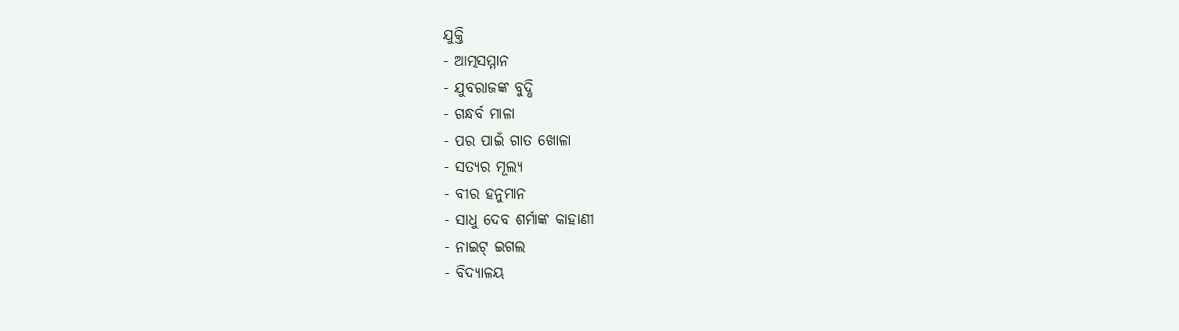ଯୁକ୍ତି
- ଆତ୍ମସମ୍ମାନ
- ଯୁବରାଜଙ୍କ ବୁଦ୍ଧି
- ଗନ୍ଧର୍ବ ମାଳା
- ପର ପାଇଁ ଗାତ ଖୋଳା
- ସତ୍ୟର ମୂଲ୍ୟ
- ବୀର ହନୁମାନ
- ସାଧୁ ଦେବ ଶର୍ମାଙ୍କ କାହାଣୀ
- ନାଇଟ୍ ଇଗଲ
- ବିଦ୍ୟାଳୟ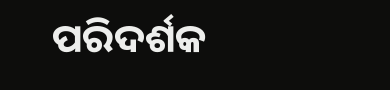ପରିଦର୍ଶକ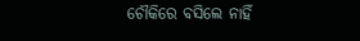ଚୌକିରେ ବସିଲେ ନାହିଁ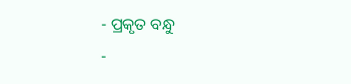- ପ୍ରକୃତ ବନ୍ଧୁ
-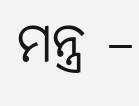ମନ୍ତ୍ର –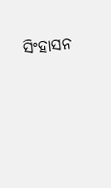ସିଂହାସନ